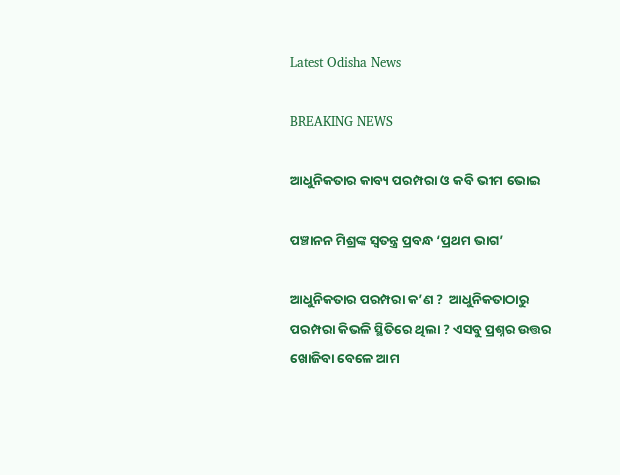Latest Odisha News

BREAKING NEWS

ଆଧୁନିକତାର କାବ୍ୟ ପରମ୍ପରା ଓ କବି ଭୀମ ଭୋଇ

ପଞ୍ଚାନନ ମିଶ୍ରଙ୍କ ସ୍ୱତନ୍ତ୍ର ପ୍ରବନ୍ଧ ‘ପ୍ରଥମ ଭାଗ’

ଆଧୁନିକତାର ପରମ୍ପରା କ’ଣ ?  ଆଧୁନିକତାଠାରୁ ପରମ୍ପରା କିଭଳି ସ୍ଥିତିରେ ଥିଲା ? ଏସବୁ ପ୍ରଶ୍ନର ଉତ୍ତର ଖୋଜିବା ବେଳେ ଆମ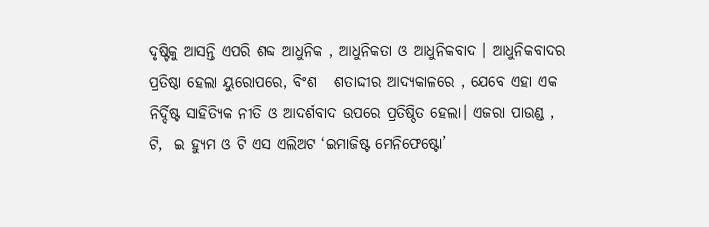ଦୃଷ୍ଟିକୁ ଆସନ୍ତି ଏପରି ଶବ୍ଦ ଆଧୁନିକ , ଆଧୁନିକତା ଓ ଆଧୁନିକବାଦ । ଆଧୁନିକବାଦର ପ୍ରତିଷ୍ଠା ହେଲା ୟୁରୋପରେ, ବିଂଶ   ଶତାଦ୍ଦୀର ଆଦ୍ୟକାଳରେ , ଯେବେ ଏହା ଏକ ନିର୍ଦ୍ଦିଷ୍ଟ ସାହିତ୍ୟିକ ନୀତି ଓ ଆଦର୍ଶବାଦ ଉପରେ ପ୍ରତିଷ୍ଠିତ ହେଲା। ଏଜରା ପାଉଣ୍ଡ , ଟି,  ଇ ହ୍ୟୁମ ଓ ଟି ଏସ ଏଲିଅଟ ‘ଇମାଜିଷ୍ଟ ମେନିଫେଷ୍ଟୋ’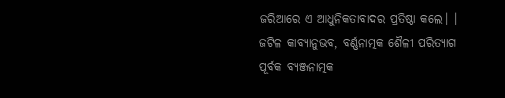ଜରିଆରେ ଏ ଆଧୁନିକତାବାଦର ପ୍ରତିଷ୍ଠା କଲେ। । ଜଟିଳ କାବ୍ୟାନୁଭବ, ବର୍ଣ୍ଣନାତ୍ମକ ଶୈଳୀ ପରିତ୍ୟାଗ ପୂର୍ବକ ବ୍ୟଞ୍ଜନାତ୍ମକ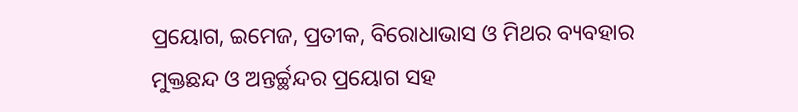ପ୍ରୟୋଗ, ଇମେଜ, ପ୍ରତୀକ, ବିରୋଧାଭାସ ଓ ମିଥର ବ୍ୟବହାର ମୁକ୍ତଛନ୍ଦ ଓ ଅନ୍ତର୍ଚ୍ଛନ୍ଦର ପ୍ରୟୋଗ ସହ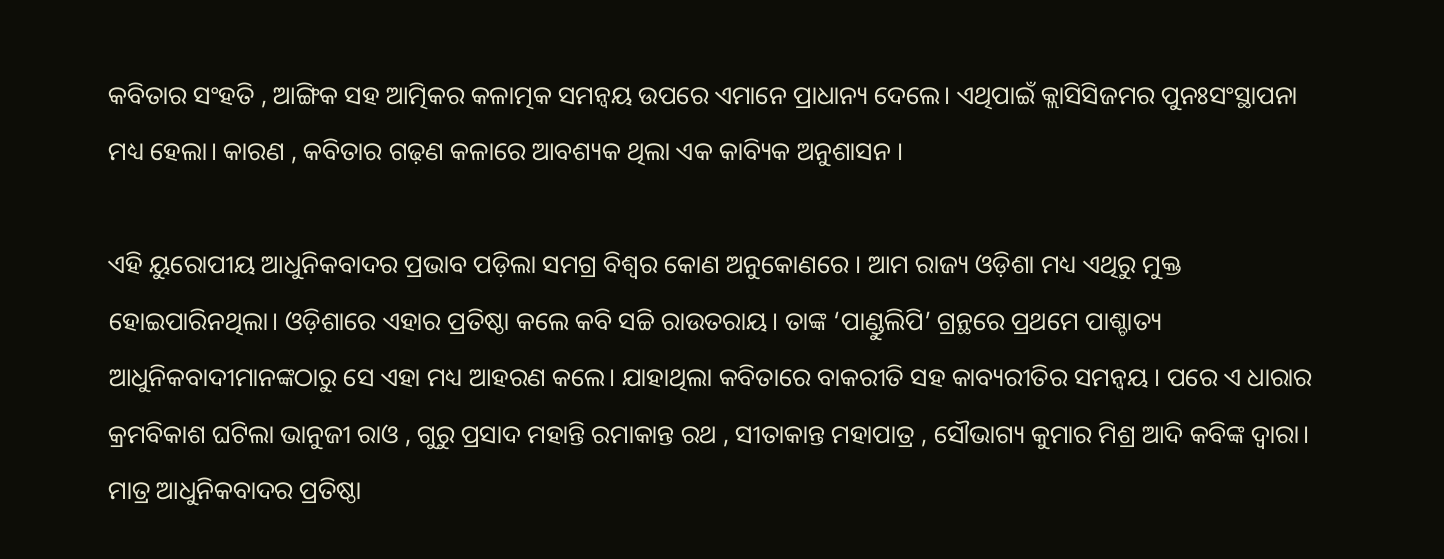କବିତାର ସଂହତି , ଆଙ୍ଗିକ ସହ ଆତ୍ମିକର କଳାତ୍ମକ ସମନ୍ୱୟ ଉପରେ ଏମାନେ ପ୍ରାଧାନ୍ୟ ଦେଲେ। ଏଥିପାଇଁ କ୍ଲାସିସିଜମର ପୁନଃସଂସ୍ଥାପନା ମଧ୍ୟ ହେଲା। କାରଣ , କବିତାର ଗଢ଼ଣ କଳାରେ ଆବଶ୍ୟକ ଥିଲା ଏକ କାବ୍ୟିକ ଅନୁଶାସନ ।

ଏହି ୟୁରୋପୀୟ ଆଧୁନିକବାଦର ପ୍ରଭାବ ପଡ଼ିଲା ସମଗ୍ର ବିଶ୍ୱର କୋଣ ଅନୁକୋଣରେ । ଆମ ରାଜ୍ୟ ଓଡ଼ିଶା ମଧ୍ୟ ଏଥିରୁ ମୁକ୍ତ ହୋଇପାରିନଥିଲା। ଓଡ଼ିଶାରେ ଏହାର ପ୍ରତିଷ୍ଠା କଲେ କବି ସଚ୍ଚି ରାଉତରାୟ। ତାଙ୍କ ‘ପାଣ୍ଡୁଲିପି’ ଗ୍ରନ୍ଥରେ ପ୍ରଥମେ ପାଶ୍ଚାତ୍ୟ ଆଧୁନିକବାଦୀମାନଙ୍କଠାରୁ ସେ ଏହା ମଧ୍ୟ ଆହରଣ କଲେ। ଯାହାଥିଲା କବିତାରେ ବାକରୀତି ସହ କାବ୍ୟରୀତିର ସମନ୍ୱୟ । ପରେ ଏ ଧାରାର କ୍ରମବିକାଶ ଘଟିଲା ଭାନୁଜୀ ରାଓ , ଗୁରୁ ପ୍ରସାଦ ମହାନ୍ତି ରମାକାନ୍ତ ରଥ , ସୀତାକାନ୍ତ ମହାପାତ୍ର , ସୌଭାଗ୍ୟ କୁମାର ମିଶ୍ର ଆଦି କବିଙ୍କ ଦ୍ୱାରା। ମାତ୍ର ଆଧୁନିକବାଦର ପ୍ରତିଷ୍ଠା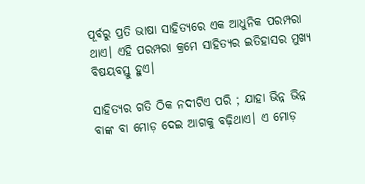ପୂର୍ବରୁ ପ୍ରତି ଭାଷା ସାହିତ୍ୟରେ ଏକ ଆଧୁନିକ ପରମ୍ପରା ଥାଏ। ଏହି ପରମ୍ପରା କ୍ରମେ ସାହିତ୍ୟର ଇତିହାସର ମୁଖ୍ୟ ବିଷୟବସ୍ତୁ ହୁଏ।

ସାହିତ୍ୟର ଗତି ଠିକ ନଦୀଟିଏ ପରି ; ଯାହା ଭିନ୍ନ ଭିନ୍ନ ବାଙ୍କ ବା ମୋଡ଼ ଦେଇ ଆଗକୁ ବଢ଼ିଥାଏ। ଏ ମୋଡ଼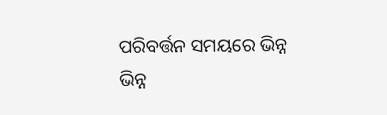ପରିବର୍ତ୍ତନ ସମୟରେ ଭିନ୍ନ ଭିନ୍ନ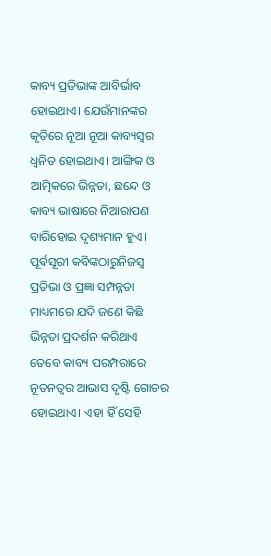କାବ୍ୟ ପ୍ରତିଭାଙ୍କ ଆବିର୍ଭାବ ହୋଇଥାଏ। ଯେଉଁମାନଙ୍କର କୃତିରେ ନୂଆ ନୂଆ କାବ୍ୟସ୍ୱର ଧ୍ୱନିତ ହୋଇଥାଏ। ଆଙ୍ଗିକ ଓ ଆତ୍ମିକରେ ଭିନ୍ନତା, ଛନ୍ଦେ ଓ କାବ୍ୟ ଭାଷାରେ ନିଆରାପଣ ବାରିହୋଇ ଦୃଶ୍ୟମାନ ହୁଏ। ପୂର୍ଵସୂରୀ କବିଙ୍କଠାରୁନିଜସ୍ୱ ପ୍ରତିଭା ଓ ପ୍ରଜ୍ଞା ସମ୍ପନ୍ନତା ମାଧ୍ୟମରେ ଯଦି ଜଣେ କିଛି ଭିନ୍ନତା ପ୍ରଦର୍ଶନ କରିଥାଏ ତେବେ କାବ୍ୟ ପରମ୍ପରାରେ ନୂତନତ୍ୱର ଆଭାସ ଦୃଷ୍ଟି ଗୋଚର ହୋଇଥାଏ। ଏହା ହିଁ ସେହି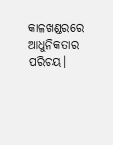କାଳଖଣ୍ଡରରେ ଆଧୁନିକତାର ପରିଚୟ।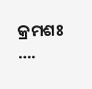କ୍ରମଶଃ ….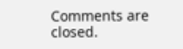Comments are closed.